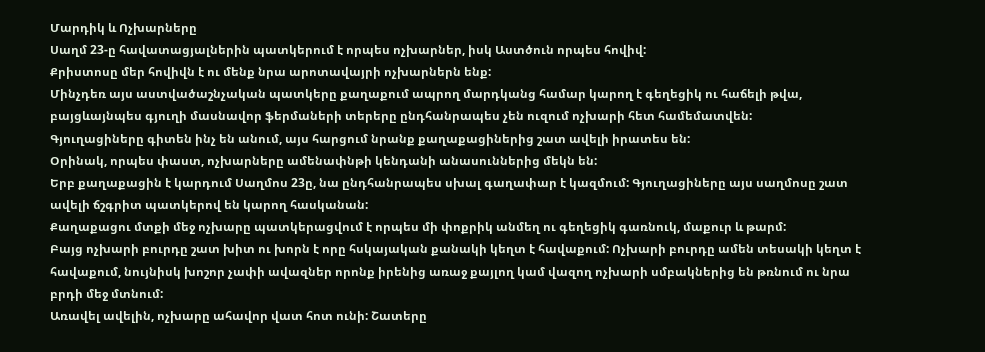Մարդիկ և Ոչխարները
Սաղմ 23-ը հավատացյալներին պատկերում է որպես ոչխարներ, իսկ Աստծուն որպես հովիվ:
Քրիստոսը մեր հովիվն է ու մենք նրա արոտավայրի ոչխարներն ենք:
Մինչդեռ այս աստվածաշնչական պատկերը քաղաքում ապրող մարդկանց համար կարող է գեղեցիկ ու հաճելի թվա, բայցևայնպես գյուղի մասնավոր ֆերմաների տերերը ընդհանրապես չեն ուզում ոչխարի հետ համեմատվեն:
Գյուղացիները գիտեն ինչ են անում, այս հարցում նրանք քաղաքացիներից շատ ավելի իրատես են:
Օրինակ, որպես փաստ, ոչխարները ամենափնթի կենդանի անասուններից մեկն են:
Երբ քաղաքացին է կարդում Սաղմոս 23ը, նա ընդհանրապես սխալ գաղափար է կազմում: Գյուղացիները այս սաղմոսը շատ ավելի ճշգրիտ պատկերով են կարող հասկանան:
Քաղաքացու մտքի մեջ ոչխարը պատկերացվում է որպես մի փոքրիկ անմեղ ու գեղեցիկ գառնուկ, մաքուր և թարմ:
Բայց ոչխարի բուրդը շատ խիտ ու խորն է որը հսկայական քանակի կեղտ է հավաքում: Ոչխարի բուրդը ամեն տեսակի կեղտ է հավաքում, նույնիսկ խոշոր չափի ավազներ որոնք իրենից առաջ քայլող կամ վազող ոչխարի սմբակներից են թռնում ու նրա բրդի մեջ մտնում:
Առավել ավելին, ոչխարը ահավոր վատ հոտ ունի: Շատերը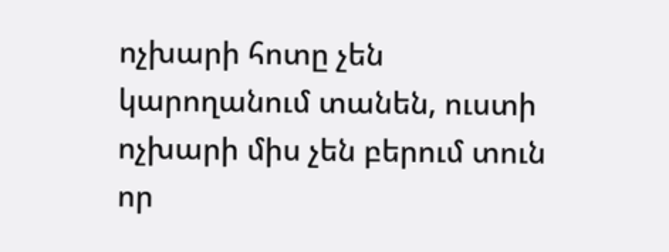ոչխարի հոտը չեն կարողանում տանեն, ուստի ոչխարի միս չեն բերում տուն որ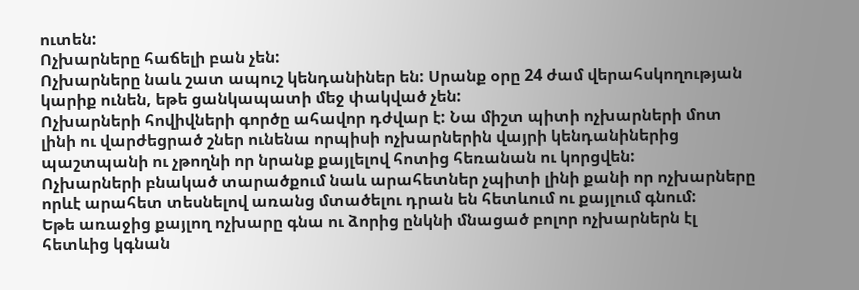ուտեն:
Ոչխարները հաճելի բան չեն:
Ոչխարները նաև շատ ապուշ կենդանիներ են: Սրանք օրը 24 ժամ վերահսկողության կարիք ունեն, եթե ցանկապատի մեջ փակված չեն:
Ոչխարների հովիվների գործը ահավոր դժվար է: Նա միշտ պիտի ոչխարների մոտ լինի ու վարժեցրած շներ ունենա որպիսի ոչխարներին վայրի կենդանիներից պաշտպանի ու չթողնի որ նրանք քայլելով հոտից հեռանան ու կորցվեն:
Ոչխարների բնակած տարածքում նաև արահետներ չպիտի լինի քանի որ ոչխարները որևէ արահետ տեսնելով առանց մտածելու դրան են հետևում ու քայլում գնում:
Եթե առաջից քայլող ոչխարը գնա ու ձորից ընկնի մնացած բոլոր ոչխարներն էլ հետևից կգնան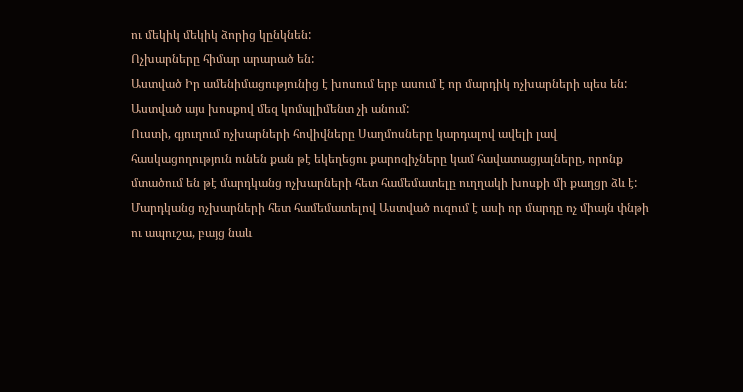ու մեկիկ մեկիկ ձորից կընկնեն:
Ոչխարները հիմար արարած են:
Աստված Իր ամենիմացությունից է խոսում երբ ասում է որ մարդիկ ոչխարների պես են: Աստված այս խոսքով մեզ կոմպլիմենտ չի անում:
Ուստի, գյուղում ոչխարների հովիվները Սաղմոսները կարդալով ավելի լավ հասկացողություն ունեն քան թէ եկեղեցու քարոզիչները կամ հավատացյալները, որոնք մտածում են թէ մարդկանց ոչխարների հետ համեմատելը ուղղակի խոսքի մի քաղցր ձև է: Մարդկանց ոչխարների հետ համեմատելով Աստված ուզում է ասի որ մարդը ոչ միայն փնթի ու ապուշա, բայց նաև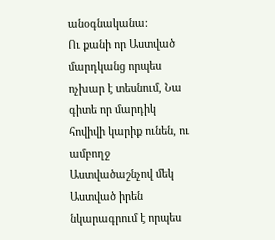անօգնականա:
Ու քանի որ Աստված մարդկանց որպես ոչխար է տեսնում, Նա գիտե որ մարդիկ հովիվի կարիք ունեն, ու ամբողջ Աստվածաշնչով մեկ Աստված իրեն նկարագրում է որպես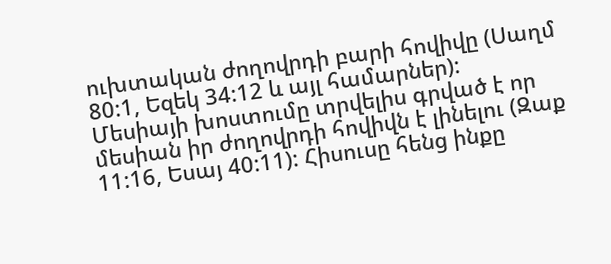ուխտական ժողովրդի բարի հովիվը (Սաղմ 80:1, Եզեկ 34:12 և այլ համարներ):
Մեսիայի խոստումը տրվելիս գրված է որ մեսիան իր ժողովրդի հովիվն է լինելու (Զաք 11:16, Եսայ 40:11): Հիսուսը հենց ինքը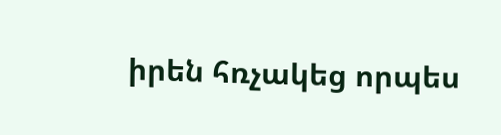իրեն հռչակեց որպես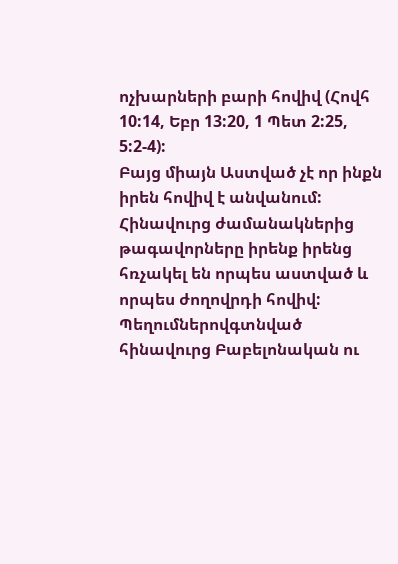ոչխարների բարի հովիվ (Հովհ 10:14, Եբր 13:20, 1 Պետ 2:25, 5:2-4):
Բայց միայն Աստված չէ որ ինքն իրեն հովիվ է անվանում: Հինավուրց ժամանակներից թագավորները իրենք իրենց հռչակել են որպես աստված և որպես ժողովրդի հովիվ: Պեղումներովգտնված հինավուրց Բաբելոնական ու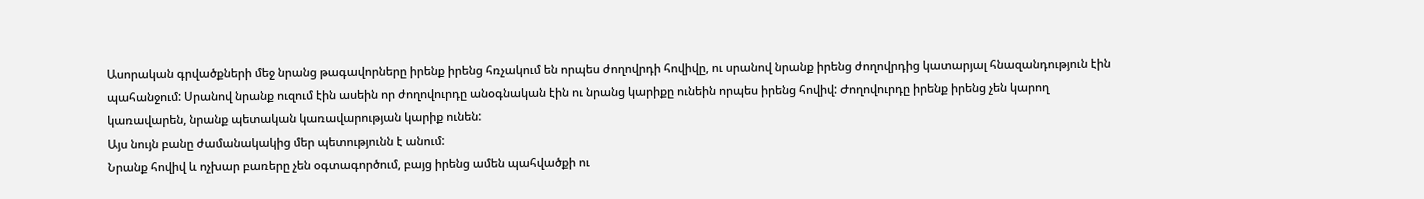Ասորական գրվածքների մեջ նրանց թագավորները իրենք իրենց հռչակում են որպես ժողովրդի հովիվը, ու սրանով նրանք իրենց ժողովրդից կատարյալ հնազանդություն էին պահանջում: Սրանով նրանք ուզում էին ասեին որ ժողովուրդը անօգնական էին ու նրանց կարիքը ունեին որպես իրենց հովիվ: Ժողովուրդը իրենք իրենց չեն կարող կառավարեն, նրանք պետական կառավարության կարիք ունեն:
Այս նույն բանը ժամանակակից մեր պետությունն է անում:
Նրանք հովիվ և ոչխար բառերը չեն օգտագործում, բայց իրենց ամեն պահվածքի ու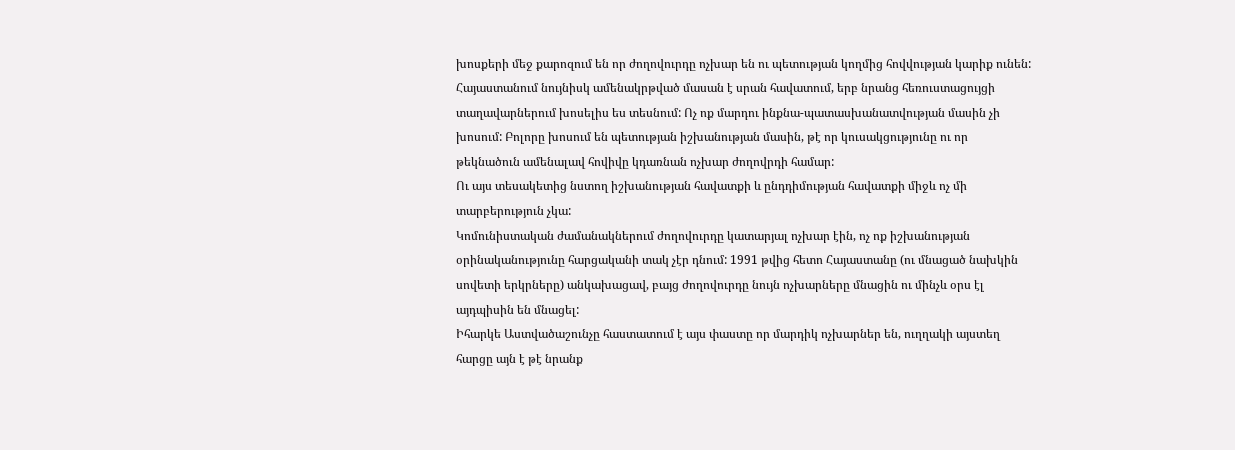խոսքերի մեջ քարոզում են որ ժողովուրդը ոչխար են ու պետության կողմից հովվության կարիք ունեն:
Հայաստանում նույնիսկ ամենակրթված մասան է սրան հավատում, երբ նրանց հեռուստացույցի տաղավարներում խոսելիս ես տեսնում: Ոչ ոք մարդու ինքնա-պատասխանատվության մասին չի խոսում: Բոլորը խոսում են պետության իշխանության մասին, թէ որ կուսակցությունը ու որ թեկնածուն ամենալավ հովիվը կդառնան ոչխար ժողովրդի համար:
Ու այս տեսակետից նստող իշխանության հավատքի և ընդդիմության հավատքի միջև ոչ մի տարբերություն չկա:
Կոմունիստական ժամանակներում ժողովուրդը կատարյալ ոչխար էին, ոչ ոք իշխանության օրինականությունը հարցականի տակ չէր դնում: 1991 թվից հետո Հայաստանը (ու մնացած նախկին սովետի երկրները) անկախացավ, բայց ժողովուրդը նույն ոչխարները մնացին ու մինչև օրս էլ այդպիսին են մնացել:
Իհարկե Աստվածաշունչը հաստատում է այս փաստը որ մարդիկ ոչխարներ են, ուղղակի այստեղ հարցը այն է թէ նրանք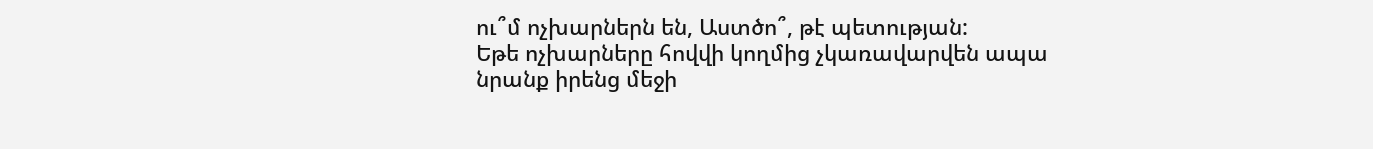ու՞մ ոչխարներն են, Աստծո՞, թէ պետության:
Եթե ոչխարները հովվի կողմից չկառավարվեն ապա նրանք իրենց մեջի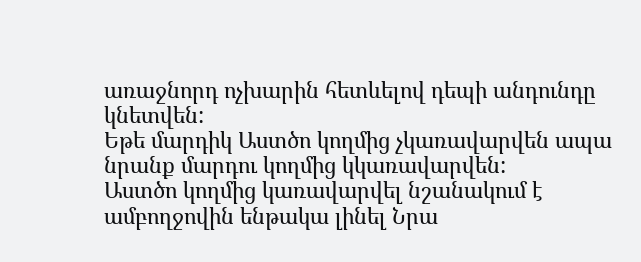առաջնորդ ոչխարին հետևելով դեպի անդունդը կնետվեն:
Եթե մարդիկ Աստծո կողմից չկառավարվեն ապա նրանք մարդու կողմից կկառավարվեն:
Աստծո կողմից կառավարվել նշանակում է ամբողջովին ենթակա լինել Նրա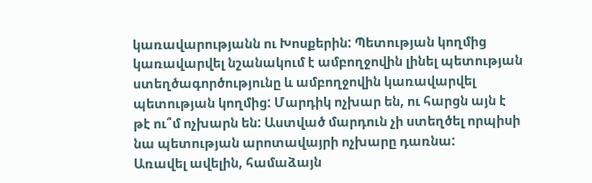կառավարությանն ու Խոսքերին: Պետության կողմից կառավարվել նշանակում է ամբողջովին լինել պետության ստեղծագործությունը և ամբողջովին կառավարվել պետության կողմից: Մարդիկ ոչխար են, ու հարցն այն է թէ ու՞մ ոչխարն են: Աստված մարդուն չի ստեղծել որպիսի նա պետության արոտավայրի ոչխարը դառնա:
Առավել ավելին, համաձայն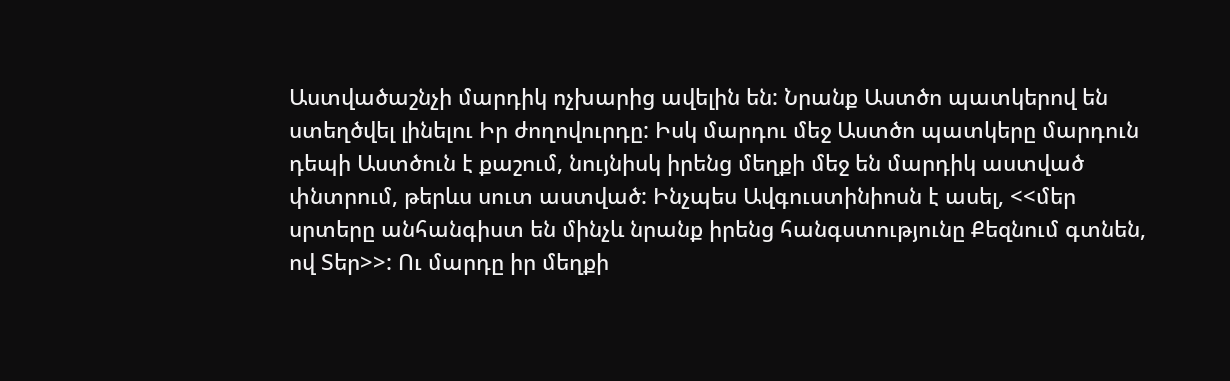Աստվածաշնչի մարդիկ ոչխարից ավելին են: Նրանք Աստծո պատկերով են ստեղծվել լինելու Իր ժողովուրդը: Իսկ մարդու մեջ Աստծո պատկերը մարդուն դեպի Աստծուն է քաշում, նույնիսկ իրենց մեղքի մեջ են մարդիկ աստված փնտրում, թերևս սուտ աստված: Ինչպես Ավգուստինիոսն է ասել, <<մեր սրտերը անհանգիստ են մինչև նրանք իրենց հանգստությունը Քեզնում գտնեն, ով Տեր>>: Ու մարդը իր մեղքի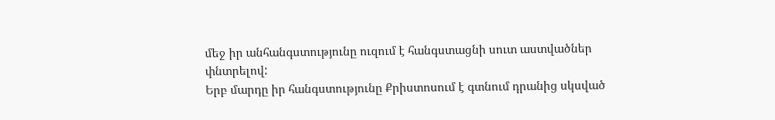մեջ իր անհանգստությունը ուզում է հանգստացնի սուտ աստվածներ փնտրելով:
Երբ մարդը իր հանգստությունը Քրիստոսում է գտնում դրանից սկսված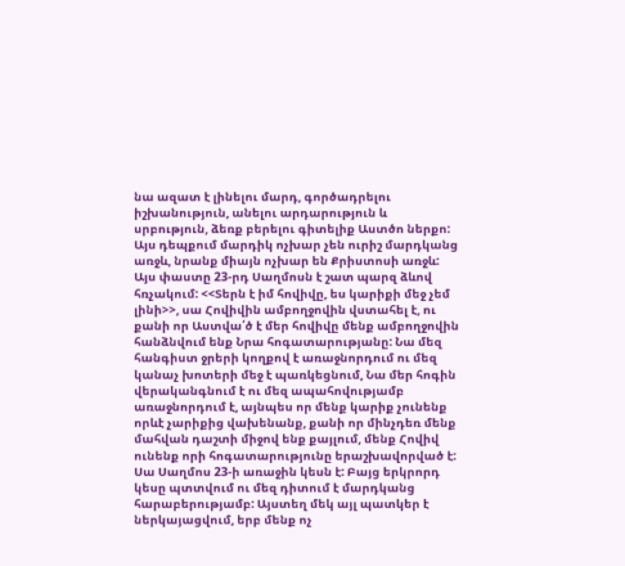նա ազատ է լինելու մարդ, գործադրելու իշխանություն, անելու արդարություն և սրբություն, ձեռք բերելու գիտելիք Աստծո ներքո: Այս դեպքում մարդիկ ոչխար չեն ուրիշ մարդկանց առջև, նրանք միայն ոչխար են Քրիստոսի առջև: Այս փաստը 23-րդ Սաղմոսն է շատ պարզ ձևով հռչակում: <<Տերն է իմ հովիվը, ես կարիքի մեջ չեմ լինի>>, սա Հովիվին ամբողջովին վստահել է, ու քանի որ Աստվա՛ծ է մեր հովիվը մենք ամբողջովին հանձնվում ենք Նրա հոգատարությանը: Նա մեզ հանգիստ ջրերի կողքով է առաջնորդում ու մեզ կանաչ խոտերի մեջ է պառկեցնում, Նա մեր հոգին վերականգնում է ու մեզ ապահովությամբ առաջնորդում է, այնպես որ մենք կարիք չունենք որևէ չարիքից վախենանք, քանի որ մինչդեռ մենք մահվան դաշտի միջով ենք քայլում, մենք Հովիվ ունենք որի հոգատարությունը երաշխավորված է: Սա Սաղմոս 23-ի առաջին կեսն է: Բայց երկրորդ կեսը պտտվում ու մեզ դիտում է մարդկանց հարաբերությամբ: Այստեղ մեկ այլ պատկեր է ներկայացվում, երբ մենք ոչ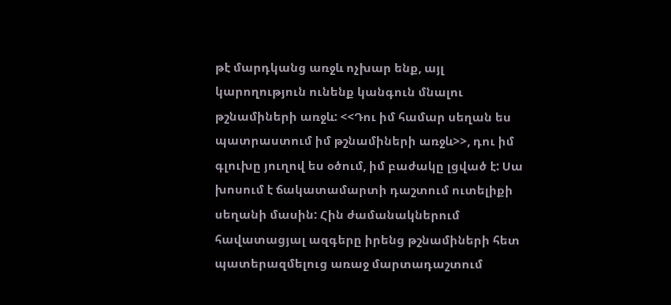թէ մարդկանց առջև ոչխար ենք, այլ կարողություն ունենք կանգուն մնալու թշնամիների առջև: <<Դու իմ համար սեղան ես պատրաստում իմ թշնամիների առջև>>, դու իմ գլուխը յուղով ես օծում, իմ բաժակը լցված է: Սա խոսում է ճակատամարտի դաշտում ուտելիքի սեղանի մասին: Հին ժամանակներում հավատացյալ ազգերը իրենց թշնամիների հետ պատերազմելուց առաջ մարտադաշտում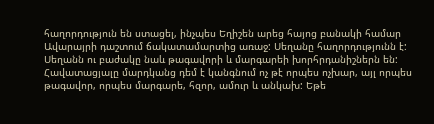հաղորդություն են ստացել, ինչպես Եղիշեն արեց հայոց բանակի համար Ավարայրի դաշտում ճակատամարտից առաջ: Սեղանը հաղորդությունն է: Սեղանն ու բաժակը նաև թագավորի և մարգարեի խորհրդանիշներն են:
Հավատացյալը մարդկանց դեմ է կանգնում ոչ թէ որպես ոչխար, այլ որպես թագավոր, որպես մարգարե, հզոր, ամուր և անկախ: Եթե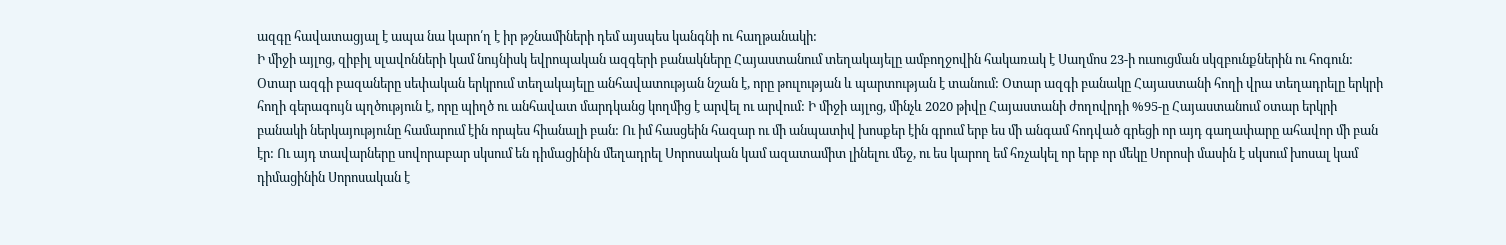ազգը հավատացյալ է ապա նա կարո՛ղ է իր թշնամիների դեմ այսպես կանգնի ու հաղթանակի:
Ի միջի այլոց, զիբիլ սլավոնների կամ նույնիսկ եվրոպական ազգերի բանակները Հայաստանում տեղակայելը ամբողջովին հակառակ է Սաղմոս 23-ի ուսուցման սկզբունքներին ու հոգուն: Օտար ազգի բազաները սեփական երկրում տեղակայելը անհավատության նշան է, որը թուլության և պարտության է տանում: Օտար ազգի բանակը Հայաստանի հողի վրա տեղադրելը երկրի հողի գերագույն պղծություն է, որը պիղծ ու անհավատ մարդկանց կողմից է արվել ու արվում: Ի միջի այլոց, մինչև 2020 թիվը Հայաստանի ժողովրդի %95-ը Հայաստանում օտար երկրի բանակի ներկայությունը համարում էին որպես հիանալի բան: Ու իմ հասցեին հազար ու մի անպատիվ խոսքեր էին գրում երբ ես մի անգամ հոդված գրեցի որ այդ գաղափարը ահավոր մի բան էր: Ու այդ տավարները սովորաբար սկսում են դիմացինին մեղադրել Սորոսական կամ ազատամիտ լինելու մեջ, ու ես կարող եմ հռչակել որ երբ որ մեկը Սորոսի մասին է սկսում խոսալ կամ դիմացինին Սորոսական է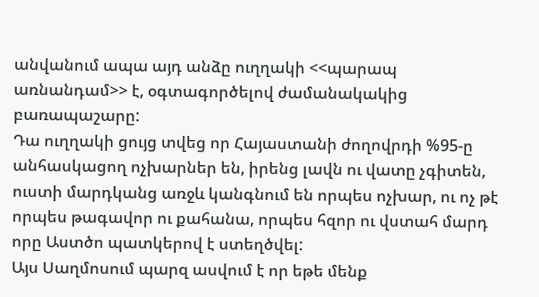անվանում ապա այդ անձը ուղղակի <<պարապ առնանդամ>> է, օգտագործելով ժամանակակից բառապաշարը:
Դա ուղղակի ցույց տվեց որ Հայաստանի ժողովրդի %95-ը անհասկացող ոչխարներ են, իրենց լավն ու վատը չգիտեն, ուստի մարդկանց առջև կանգնում են որպես ոչխար, ու ոչ թէ որպես թագավոր ու քահանա, որպես հզոր ու վստահ մարդ որը Աստծո պատկերով է ստեղծվել:
Այս Սաղմոսում պարզ ասվում է որ եթե մենք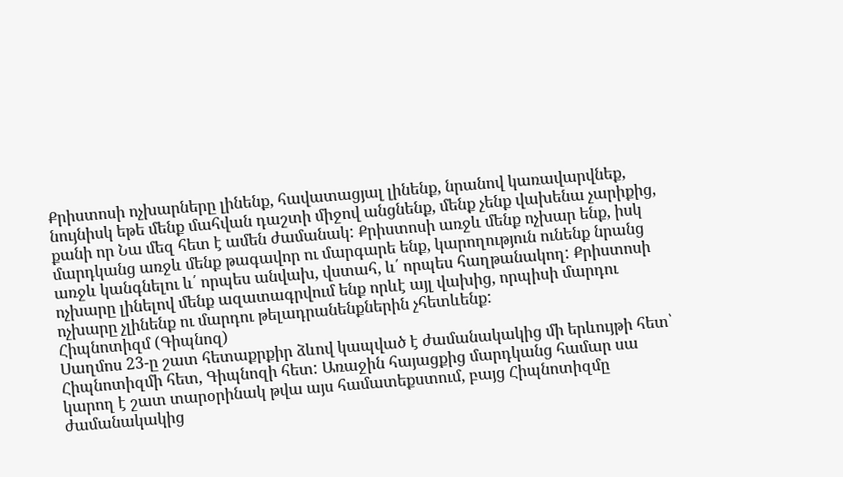Քրիստոսի ոչխարները լինենք, հավատացյալ լինենք, նրանով կառավարվնեք, նույնիսկ եթե մենք մահվան դաշտի միջով անցնենք, մենք չենք վախենա չարիքից, քանի որ Նա մեզ հետ է ամեն ժամանակ: Քրիստոսի առջև մենք ոչխար ենք, իսկ մարդկանց առջև մենք թագավոր ու մարգարե ենք, կարողություն ունենք նրանց առջև կանգնելու և՛ որպես անվախ, վստահ, և՛ որպես հաղթանակող: Քրիստոսի ոչխարը լինելով մենք ազատագրվում ենք որևէ այլ վախից, որպիսի մարդու ոչխարը չլինենք ու մարդու թելադրանենքներին չհետևենք:
Հիպնոտիզմ (Գիպնոզ)
Սաղմոս 23-ը շատ հետաքրքիր ձևով կապված է ժամանակակից մի երևույթի հետ՝ Հիպնոտիզմի հետ, Գիպնոզի հետ: Առաջին հայացքից մարդկանց համար սա կարող է շատ տարօրինակ թվա այս համատեքստում, բայց Հիպնոտիզմը ժամանակակից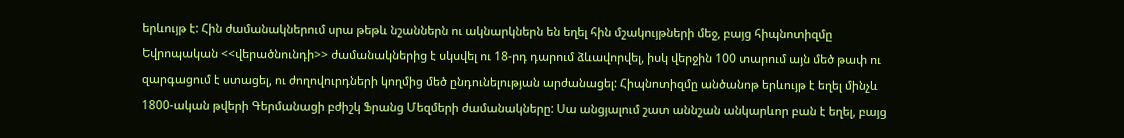երևույթ է: Հին ժամանակներում սրա թեթև նշաններն ու ակնարկներն են եղել հին մշակույթների մեջ, բայց հիպնոտիզմը Եվրոպական <<վերածնունդի>> ժամանակներից է սկսվել ու 18-րդ դարում ձևավորվել, իսկ վերջին 100 տարում այն մեծ թափ ու զարգացում է ստացել, ու ժողովուրդների կողմից մեծ ընդունելության արժանացել: Հիպնոտիզմը անծանոթ երևույթ է եղել մինչև 1800-ական թվերի Գերմանացի բժիշկ Ֆրանց Մեզմերի ժամանակները: Սա անցյալում շատ աննշան անկարևոր բան է եղել, բայց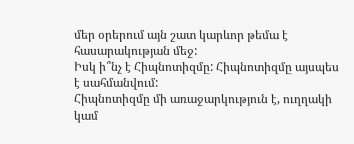մեր օրերում այն շատ կարևոր թեմա է հասարակության մեջ:
Իսկ ի՞նչ է Հիպնոտիզմը: Հիպնոտիզմը այսպես է սահմանվում:
Հիպնոտիզմը մի առաջարկություն է, ուղղակի կամ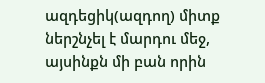ազդեցիկ(ազդող) միտք ներշնչել է մարդու մեջ, այսինքն մի բան որին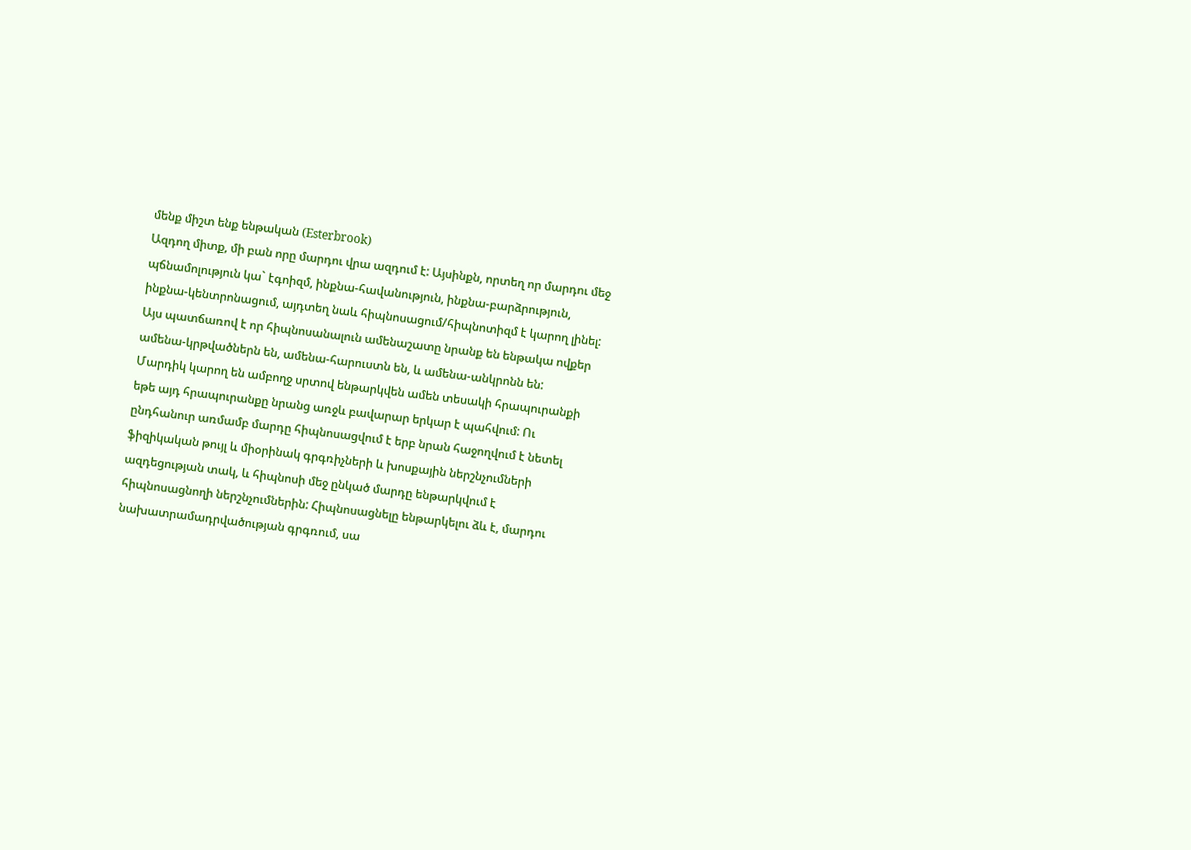մենք միշտ ենք ենթական (Esterbrook)
Ազդող միտք, մի բան որը մարդու վրա ազդում է: Այսինքն, որտեղ որ մարդու մեջ պճնամոլություն կա` էգոիզմ, ինքնա-հավանություն, ինքնա-բարձրություն, ինքնա-կենտրոնացում, այդտեղ նաև հիպնոսացում/հիպնոտիզմ է կարող լինել: Այս պատճառով է որ հիպնոսանալուն ամենաշատը նրանք են ենթակա ովքեր ամենա-կրթվածներն են, ամենա-հարուստն են, և ամենա-անկրոնն են:
Մարդիկ կարող են ամբողջ սրտով ենթարկվեն ամեն տեսակի հրապուրանքի եթե այդ հրապուրանքը նրանց առջև բավարար երկար է պահվում: Ու ընդհանուր առմամբ մարդը հիպնոսացվում է երբ նրան հաջողվում է նետել ֆիզիկական թույլ և միօրինակ գրգռիչների և խոսքային ներշնչումների ազդեցության տակ, և հիպնոսի մեջ ընկած մարդը ենթարկվում է հիպնոսացնողի ներշնչումներին: Հիպնոսացնելը ենթարկելու ձև է, մարդու նախատրամադրվածության գրգռում, սա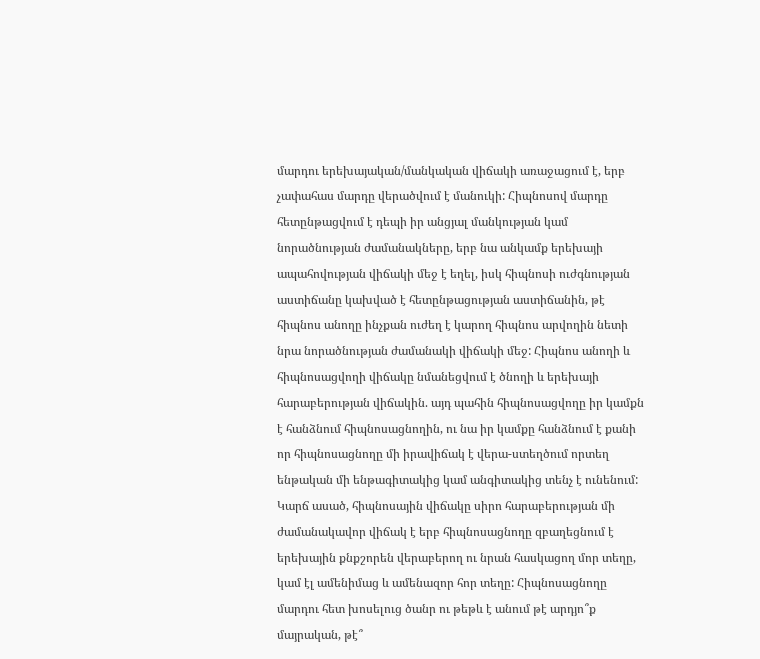մարդու երեխայական/մանկական վիճակի առաջացում է, երբ չափահաս մարդը վերածվում է մանուկի: Հիպնոսով մարդը հետընթացվում է դեպի իր անցյալ մանկության կամ նորածնության ժամանակները, երբ նա անկամք երեխայի ապահովության վիճակի մեջ է եղել, իսկ հիպնոսի ուժգնության աստիճանը կախված է հետընթացության աստիճանին, թէ հիպնոս անողը ինչքան ուժեղ է կարող հիպնոս արվողին նետի նրա նորածնության ժամանակի վիճակի մեջ: Հիպնոս անողի և հիպնոսացվողի վիճակը նմանեցվում է ծնողի և երեխայի հարաբերության վիճակին. այդ պահին հիպնոսացվողը իր կամքն է հանձնում հիպնոսացնողին, ու նա իր կամքը հանձնում է քանի որ հիպնոսացնողը մի իրավիճակ է վերա-ստեղծում որտեղ ենթական մի ենթագիտակից կամ անգիտակից տենչ է ունենում: Կարճ ասած, հիպնոսային վիճակը սիրո հարաբերության մի ժամանակավոր վիճակ է երբ հիպնոսացնողը զբաղեցնում է երեխային քնքշորեն վերաբերող ու նրան հասկացող մոր տեղը, կամ էլ ամենիմաց և ամենազոր հոր տեղը: Հիպնոսացնողը մարդու հետ խոսելուց ծանր ու թեթև է անում թէ արդյո՞ք մայրական, թէ՞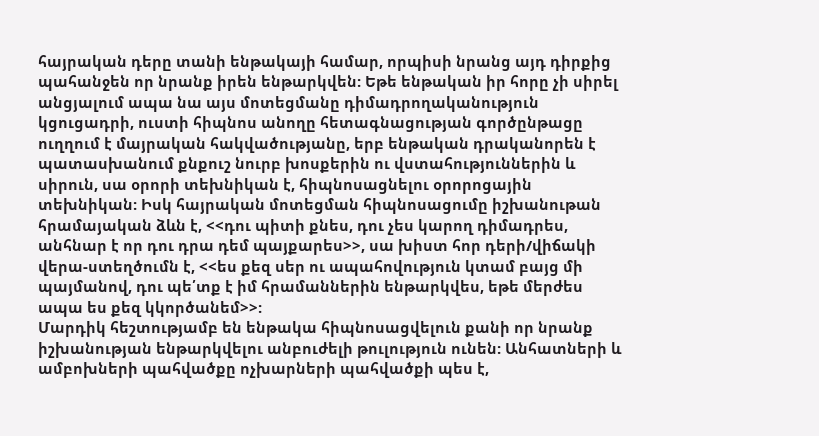հայրական դերը տանի ենթակայի համար, որպիսի նրանց այդ դիրքից պահանջեն որ նրանք իրեն ենթարկվեն: Եթե ենթական իր հորը չի սիրել անցյալում ապա նա այս մոտեցմանը դիմադրողականություն կցուցադրի, ուստի հիպնոս անողը հետագնացության գործընթացը ուղղում է մայրական հակվածությանը, երբ ենթական դրականորեն է պատասխանում քնքուշ նուրբ խոսքերին ու վստահություններին և սիրուն, սա օրորի տեխնիկան է, հիպնոսացնելու օրորոցային տեխնիկան: Իսկ հայրական մոտեցման հիպնոսացումը իշխանութան հրամայական ձևն է, <<դու պիտի քնես, դու չես կարող դիմադրես, անհնար է որ դու դրա դեմ պայքարես>>, սա խիստ հոր դերի/վիճակի վերա-ստեղծումն է, <<ես քեզ սեր ու ապահովություն կտամ բայց մի պայմանով, դու պե՛տք է իմ հրամաններին ենթարկվես, եթե մերժես ապա ես քեզ կկործանեմ>>:
Մարդիկ հեշտությամբ են ենթակա հիպնոսացվելուն քանի որ նրանք իշխանության ենթարկվելու անբուժելի թուլություն ունեն: Անհատների և ամբոխների պահվածքը ոչխարների պահվածքի պես է,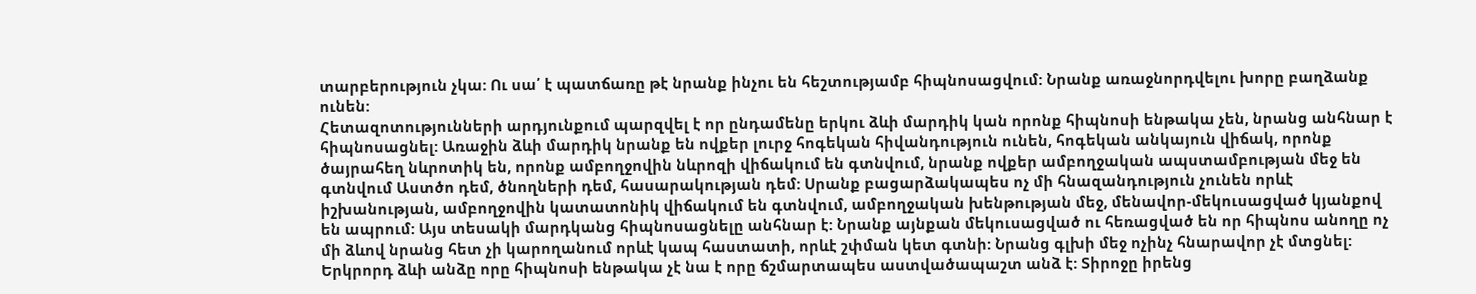տարբերություն չկա: Ու սա՛ է պատճառը թէ նրանք ինչու են հեշտությամբ հիպնոսացվում: Նրանք առաջնորդվելու խորը բաղձանք ունեն:
Հետազոտությունների արդյունքում պարզվել է որ ընդամենը երկու ձևի մարդիկ կան որոնք հիպնոսի ենթակա չեն, նրանց անհնար է հիպնոսացնել: Առաջին ձևի մարդիկ նրանք են ովքեր լուրջ հոգեկան հիվանդություն ունեն, հոգեկան անկայուն վիճակ, որոնք ծայրահեղ նևրոտիկ են, որոնք ամբողջովին նևրոզի վիճակում են գտնվում, նրանք ովքեր ամբողջական ապստամբության մեջ են գտնվում Աստծո դեմ, ծնողների դեմ, հասարակության դեմ: Սրանք բացարձակապես ոչ մի հնազանդություն չունեն որևէ իշխանության, ամբողջովին կատատոնիկ վիճակում են գտնվում, ամբողջական խենթության մեջ, մենավոր-մեկուսացված կյանքով են ապրում: Այս տեսակի մարդկանց հիպնոսացնելը անհնար է: Նրանք այնքան մեկուսացված ու հեռացված են որ հիպնոս անողը ոչ մի ձևով նրանց հետ չի կարողանում որևէ կապ հաստատի, որևէ շփման կետ գտնի: Նրանց գլխի մեջ ոչինչ հնարավոր չէ մտցնել:
Երկրորդ ձևի անձը որը հիպնոսի ենթակա չէ նա է որը ճշմարտապես աստվածապաշտ անձ է: Տիրոջը իրենց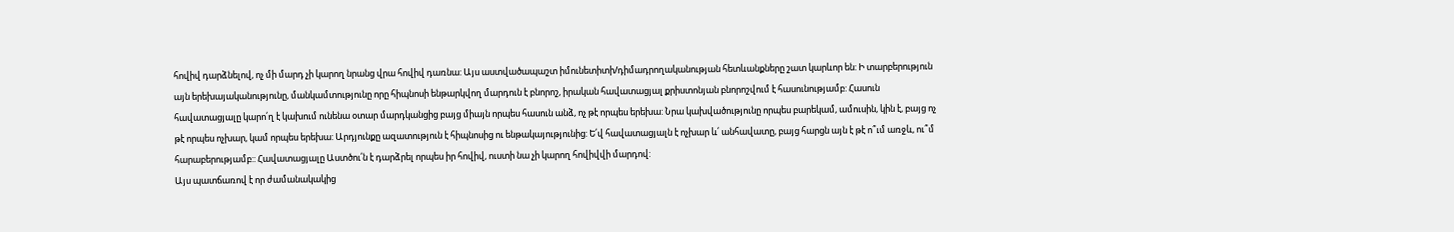հովիվ դարձնելով, ոչ մի մարդ չի կարող նրանց վրա հովիվ դառնա: Այս աստվածապաշտ իմունետիտի/դիմադրողականության հետևանքները շատ կարևոր են: Ի տարբերություն այն երեխայականությունը, մանկամտությունը որը հիպնոսի ենթարկվող մարդուն է բնորոշ, իրական հավատացյալ քրիստոնյան բնորոշվում է հասունությամբ: Հասուն հավատացյալը կարո՛ղ է կախում ունենա օտար մարդկանցից բայց միայն որպես հասուն անձ, ոչ թէ որպես երեխա: Նրա կախվածությունը որպես բարեկամ, ամուսին, կին է, բայց ոչ թէ որպես ոչխար, կամ որպես երեխա: Արդյունքը ազատություն է հիպնոսից ու ենթակայությունից: Ե՛վ հավատացյալն է ոչխար և՛ անհավատը, բայց հարցն այն է թէ ո՞ւմ առջև, ու՞մ հարաբերությամբ:: Հավատացյալը Աստծու՛ն է դարձրել որպես իր հովիվ, ուստի նա չի կարող հովիվվի մարդով:
Այս պատճառով է որ ժամանակակից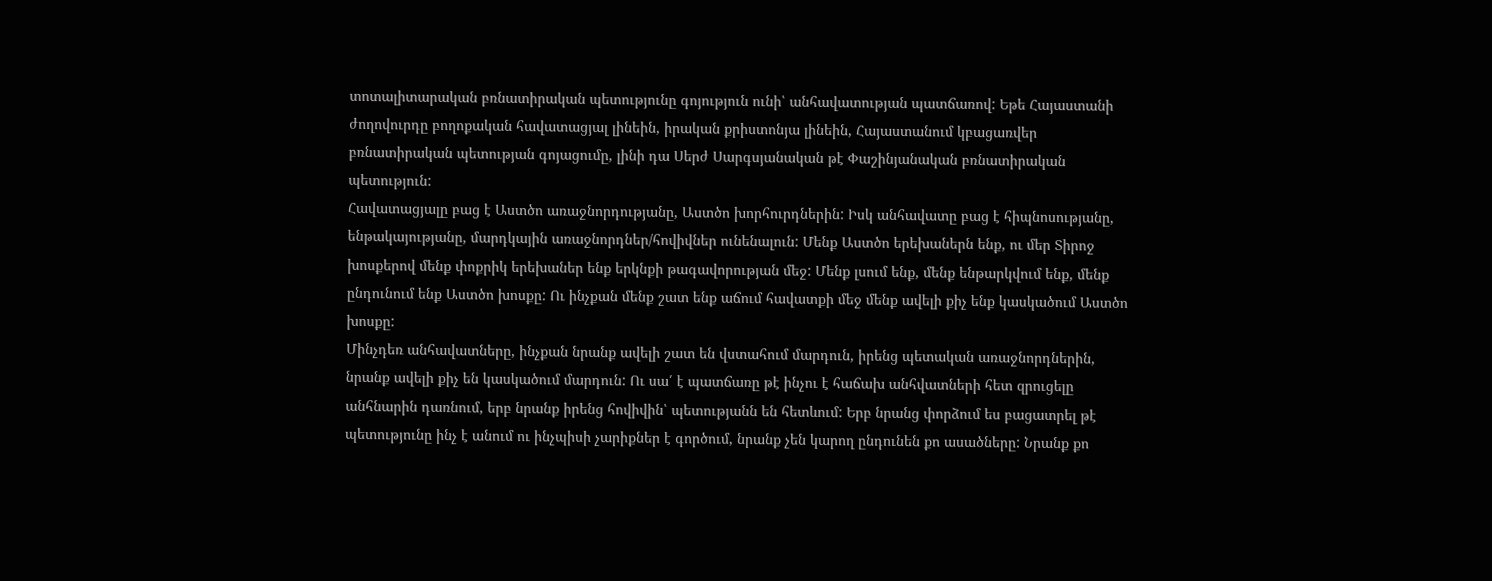տոտալիտարական բռնատիրական պետությունը գոյություն ունի՝ անհավատության պատճառով: Եթե Հայաստանի ժողովուրդը բողոքական հավատացյալ լինեին, իրական քրիստոնյա լինեին, Հայաստանում կբացառվեր բռնատիրական պետության գոյացումը, լինի դա Սերժ Սարգսյանական թէ Փաշինյանական բռնատիրական պետություն:
Հավատացյալը բաց է Աստծո առաջնորդությանը, Աստծո խորհուրդներին: Իսկ անհավատը բաց է հիպնոսությանը, ենթակայությանը, մարդկային առաջնորդներ/հովիվներ ունենալուն: Մենք Աստծո երեխաներն ենք, ու մեր Տիրոջ խոսքերով մենք փոքրիկ երեխաներ ենք երկնքի թագավորության մեջ: Մենք լսում ենք, մենք ենթարկվում ենք, մենք ընդունում ենք Աստծո խոսքը: Ու ինչքան մենք շատ ենք աճում հավատքի մեջ մենք ավելի քիչ ենք կասկածում Աստծո խոսքը:
Մինչդեռ անհավատները, ինչքան նրանք ավելի շատ են վստահում մարդուն, իրենց պետական առաջնորդներին, նրանք ավելի քիչ են կասկածում մարդուն: Ու սա՛ է պատճառը թէ ինչու է հաճախ անհվատների հետ զրուցելը անհնարին դառնում, երբ նրանք իրենց հովիվին՝ պետությանն են հետևում: Երբ նրանց փորձում ես բացատրել թէ պետությունը ինչ է անում ու ինչպիսի չարիքներ է գործում, նրանք չեն կարող ընդունեն քո ասածները: Նրանք քո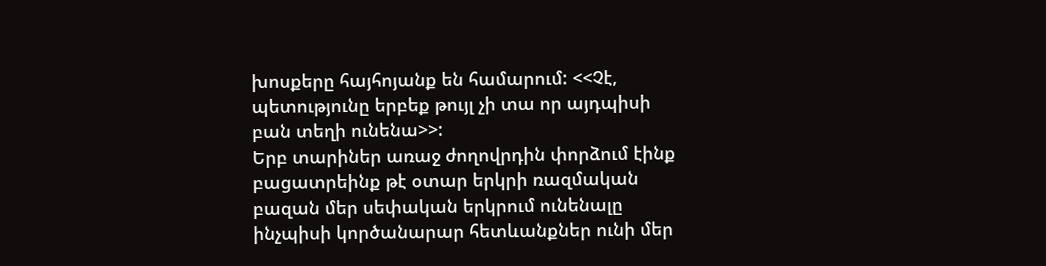խոսքերը հայհոյանք են համարում: <<Չէ, պետությունը երբեք թույլ չի տա որ այդպիսի բան տեղի ունենա>>:
Երբ տարիներ առաջ ժողովրդին փորձում էինք բացատրեինք թէ օտար երկրի ռազմական բազան մեր սեփական երկրում ունենալը ինչպիսի կործանարար հետևանքներ ունի մեր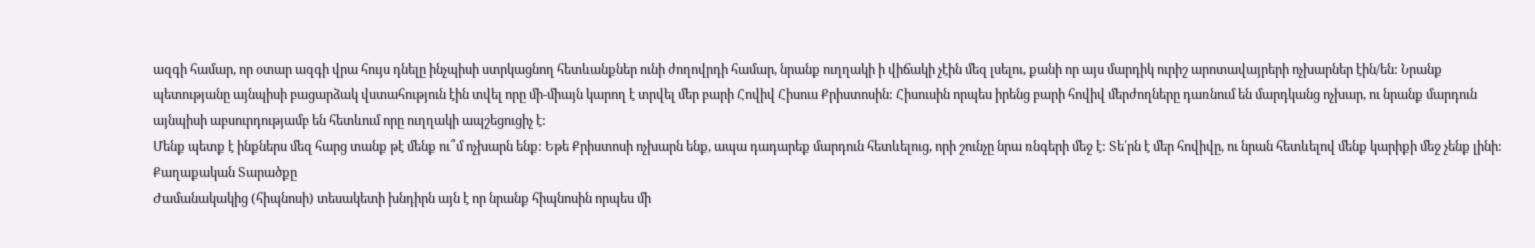ազգի համար, որ օտար ազգի վրա հույս դնելը ինչպիսի ստրկացնող հետևանքներ ունի ժողովրդի համար, նրանք ուղղակի ի վիճակի չէին մեզ լսելու, քանի որ այս մարդիկ ուրիշ արոտավայրերի ոչխարներ էին/են: Նրանք պետությանը այնպիսի բացարձակ վստահություն էին տվել որը մի-միայն կարող է տրվել մեր բարի Հովիվ Հիսուս Քրիստոսին: Հիսուսին որպես իրենց բարի հովիվ մերժողները դառնում են մարդկանց ոչխար, ու նրանք մարդուն այնպիսի աբսուրդությամբ են հետևում որը ուղղակի ապշեցուցիչ է:
Մենք պետք է ինքներս մեզ հարց տանք թէ մենք ու՞մ ոչխարն ենք: Եթե Քրիստոսի ոչխարն ենք, ապա դադարեք մարդուն հետևելուց, որի շունչը նրա ռնգերի մեջ է: Տե՛րն է մեր հովիվը, ու նրան հետևելով մենք կարիքի մեջ չենք լինի:
Քաղաքական Տարածքը
Ժամանակակից (հիպնոսի) տեսակետի խնդիրն այն է որ նրանք հիպնոսին որպես մի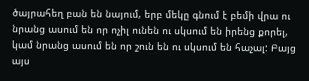ծայրահեղ բան են նայում, երբ մեկը գնում է բեմի վրա ու նրանց ասում են որ ոչիլ ունեն ու սկսում են իրենց քորել, կամ նրանց ասում են որ շուն են ու սկսում են հաչալ: Բայց այս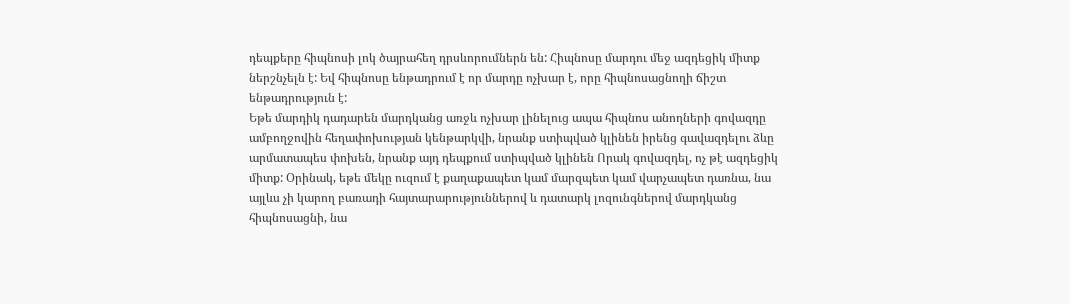դեպքերը հիպնոսի լոկ ծայրահեղ դրսևորումներն են: Հիպնոսը մարդու մեջ ազդեցիկ միտք ներշնչելն է: Եվ հիպնոսը ենթադրում է որ մարդը ոչխար է, որը հիպնոսացնողի ճիշտ ենթադրություն է:
Եթե մարդիկ դադարեն մարդկանց առջև ոչխար լինելուց ապա հիպնոս անողների գովազդը ամբողջովին հեղափոխության կենթարկվի, նրանք ստիպված կլինեն իրենց գավազդելու ձևը արմատապես փոխեն, նրանք այդ դեպքում ստիպված կլինեն Որակ գովազդել, ոչ թէ ազդեցիկ միտք: Օրինակ, եթե մեկը ուզում է քաղաքապետ կամ մարզպետ կամ վարչապետ դառնա, նա այլևս չի կարող բառադի հայտարարություններով և դատարկ լոզունգներով մարդկանց հիպնոսացնի, նա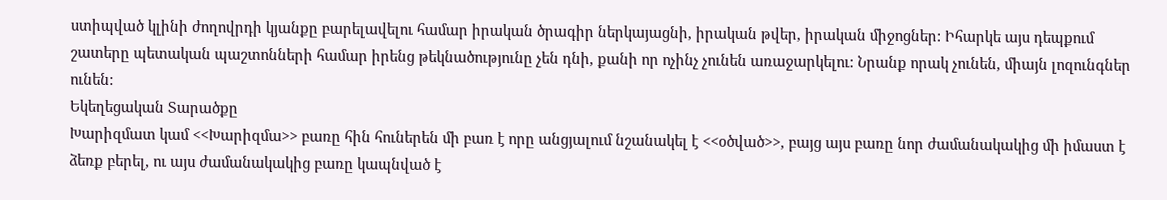ստիպված կլինի ժողովրդի կյանքը բարելավելու համար իրական ծրագիր ներկայացնի, իրական թվեր, իրական միջոցներ: Իհարկե այս դեպքում շատերը պետական պաշտոնների համար իրենց թեկնածությունը չեն դնի, քանի որ ոչինչ չունեն առաջարկելու: Նրանք որակ չունեն, միայն լոզունգներ ունեն:
Եկեղեցական Տարածքը
Խարիզմատ կամ <<Խարիզմա>> բառը հին հուներեն մի բառ է որը անցյալում նշանակել է <<օծված>>, բայց այս բառը նոր ժամանակակից մի իմաստ է ձեռք բերել, ու այս ժամանակակից բառը կապնված է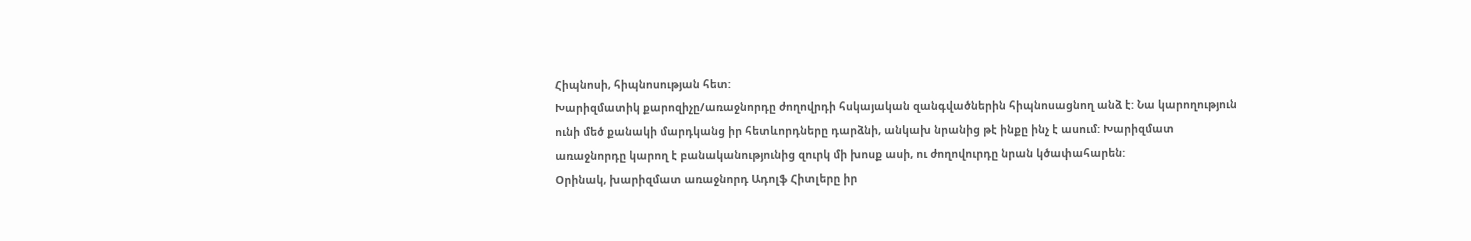Հիպնոսի, հիպնոսության հետ:
Խարիզմատիկ քարոզիչը/առաջնորդը ժողովրդի հսկայական զանգվածներին հիպնոսացնող անձ է: Նա կարողություն ունի մեծ քանակի մարդկանց իր հետևորդները դարձնի, անկախ նրանից թէ ինքը ինչ է ասում: Խարիզմատ առաջնորդը կարող է բանականությունից զուրկ մի խոսք ասի, ու ժողովուրդը նրան կծափահարեն:
Օրինակ, խարիզմատ առաջնորդ Ադոլֆ Հիտլերը իր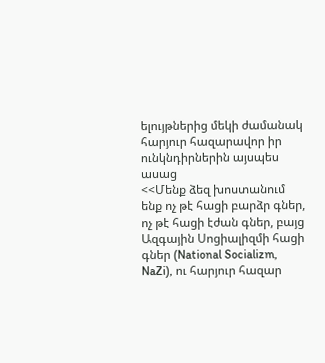ելույթներից մեկի ժամանակ հարյուր հազարավոր իր ունկնդիրներին այսպես ասաց
<<Մենք ձեզ խոստանում ենք ոչ թէ հացի բարձր գներ, ոչ թէ հացի էժան գներ, բայց Ազգային Սոցիալիզմի հացի գներ (National Socializm, NaZi), ու հարյուր հազար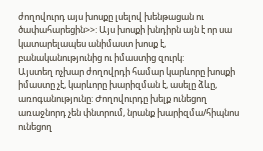ժողովուրդ այս խոսքը լսելով խենթացան ու ծափահարեցին>>: Այս խոսքի խնդիրն այն է որ սա կատարելապես անիմաստ խոսք է, բանականությունից ու իմաստից զուրկ:
Այստեղ ոչխար ժողովրդի համար կարևորը խոսքի իմաստը չէ, կարևորը խարիզման է, ասելը ձևը, առոգանությունը: Ժողովուրդը խելք ունեցող առաջնորդ չեն փնտրում, նրանք խարիզմա/հիպնոս ունեցող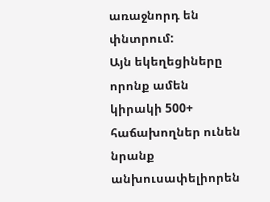առաջնորդ են փնտրում:
Այն եկեղեցիները որոնք ամեն կիրակի 500+ հաճախողներ ունեն նրանք անխուսափելիորեն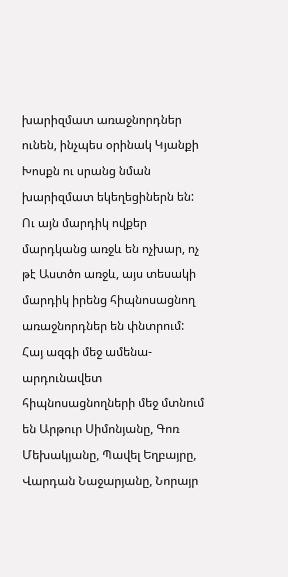խարիզմատ առաջնորդներ ունեն, ինչպես օրինակ Կյանքի Խոսքն ու սրանց նման խարիզմատ եկեղեցիներն են: Ու այն մարդիկ ովքեր մարդկանց առջև են ոչխար, ոչ թէ Աստծո առջև, այս տեսակի մարդիկ իրենց հիպնոսացնող առաջնորդներ են փնտրում: Հայ ազգի մեջ ամենա-արդունավետ հիպնոսացնողների մեջ մտնում են Արթուր Սիմոնյանը, Գոռ Մեխակյանը, Պավել Եղբայրը, Վարդան Նաջարյանը, Նորայր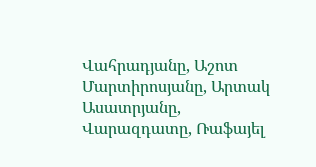Վահրադյանը, Աշոտ Մարտիրոսյանը, Արտակ Ասատրյանը, Վարազդատը, Ռաֆայել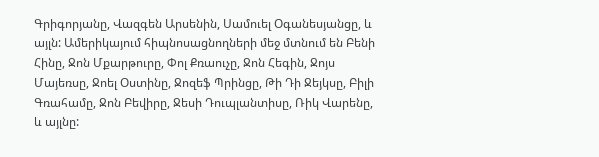Գրիգորյանը, Վազգեն Արսենին, Սամուել Օգանեսյանցը, և այլն: Ամերիկայում հիպնոսացնողների մեջ մտնում են Բենի Հինը, Ջոն Մքարթուրը, Փոլ Քռաուչը, Ջոն Հեգին, Ջոյս Մայեռսը, Ջոել Օստինը, Ջոզեֆ Պրինցը, Թի Դի Ջեյկսը, Բիլի Գռահամը, Ջոն Բեվիրը, Ջեսի Դուպլանտիսը, Ռիկ Վարենը, և այլնը: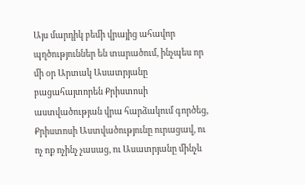Այս մարդիկ բեմի վրայից ահավոր պղծություններ են տարածում, ինչպես որ մի օր Արտակ Ասատրյանը բացահայտորեն Քրիստոսի աստվածության վրա հարձակում գործեց, Քրիստոսի Աստվածությունը ուրացավ, ու ոչ ոք ոչինչ չասաց, ու Ասատրյանը մինչև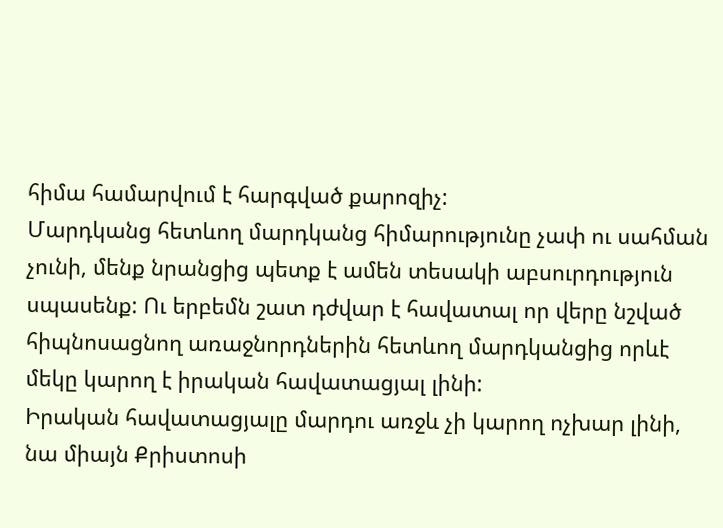հիմա համարվում է հարգված քարոզիչ:
Մարդկանց հետևող մարդկանց հիմարությունը չափ ու սահման չունի, մենք նրանցից պետք է ամեն տեսակի աբսուրդություն սպասենք: Ու երբեմն շատ դժվար է հավատալ որ վերը նշված հիպնոսացնող առաջնորդներին հետևող մարդկանցից որևէ մեկը կարող է իրական հավատացյալ լինի:
Իրական հավատացյալը մարդու առջև չի կարող ոչխար լինի, նա միայն Քրիստոսի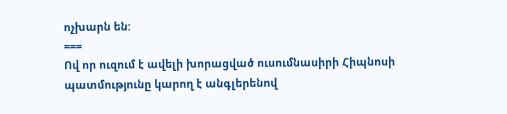ոչխարն են:
===
Ով որ ուզում է ավելի խորացված ուսումնասիրի Հիպնոսի պատմությունը կարող է անգլերենով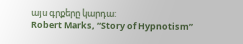այս գրքերը կարդա:
Robert Marks, “Story of Hypnotism”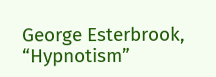George Esterbrook, “Hypnotism”